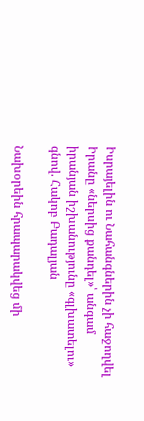Իսրայելին ու Նահանգներին չի հաջողվել Իրանը «ներսից քանդել»՝ անգամ իրանյան իշխանությունը «գլխատելու» գնով. Հակոբ Բադալյան

Նախօրեին հրապարակվեց մի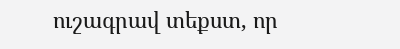ուշագրավ տեքստ, որ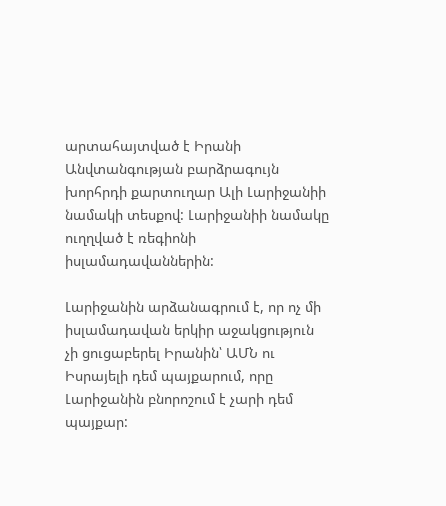արտահայտված է Իրանի Անվտանգության բարձրագույն խորհրդի քարտուղար Ալի Լարիջանիի նամակի տեսքով: Լարիջանիի նամակը ուղղված է ռեգիոնի իսլամադավաններին:

Լարիջանին արձանագրում է, որ ոչ մի իսլամադավան երկիր աջակցություն չի ցուցաբերել Իրանին՝ ԱՄՆ ու Իսրայելի դեմ պայքարում, որը Լարիջանին բնորոշում է չարի դեմ պայքար: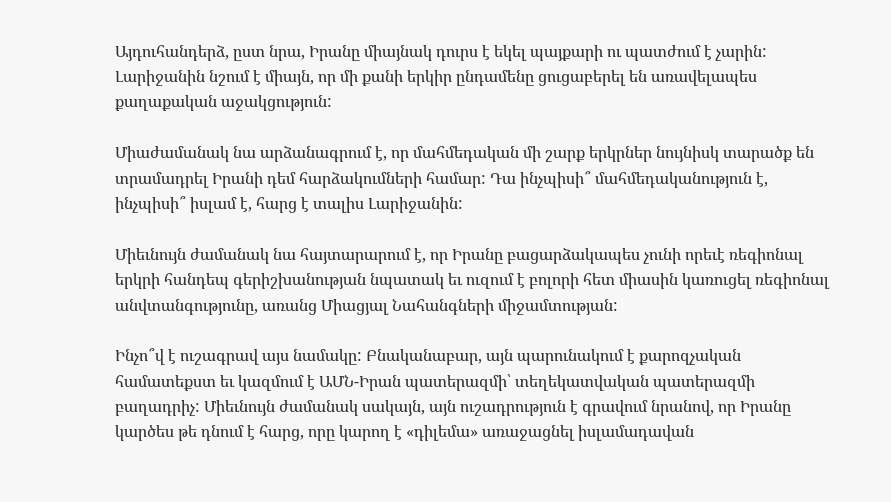Այդուհանդերձ, ըստ նրա, Իրանը միայնակ դուրս է եկել պայքարի ու պատժում է չարին: Լարիջանին նշում է միայն, որ մի քանի երկիր ընդամենը ցուցաբերել են առավելապես քաղաքական աջակցություն:

Միաժամանակ նա արձանագրում է, որ մահմեդական մի շարք երկրներ նույնիսկ տարածք են տրամադրել Իրանի դեմ հարձակումների համար: Դա ինչպիսի՞ մահմեդականություն է, ինչպիսի՞ իսլամ է, հարց է տալիս Լարիջանին:

Միեւնույն ժամանակ նա հայտարարում է, որ Իրանը բացարձակապես չունի որեւէ ռեգիոնալ երկրի հանդեպ գերիշխանության նպատակ եւ ուզում է բոլորի հետ միասին կառուցել ռեգիոնալ անվտանգությունը, առանց Միացյալ Նահանգների միջամտության:

Ինչո՞վ է ուշագրավ այս նամակը: Բնականաբար, այն պարունակում է քարոզչական համատեքստ եւ կազմում է ԱՄՆ-Իրան պատերազմի՝ տեղեկատվական պատերազմի բաղադրիչ: Միեւնույն ժամանակ սակայն, այն ուշադրություն է գրավում նրանով, որ Իրանը կարծես թե դնում է հարց, որը կարող է «դիլեմա» առաջացնել իսլամադավան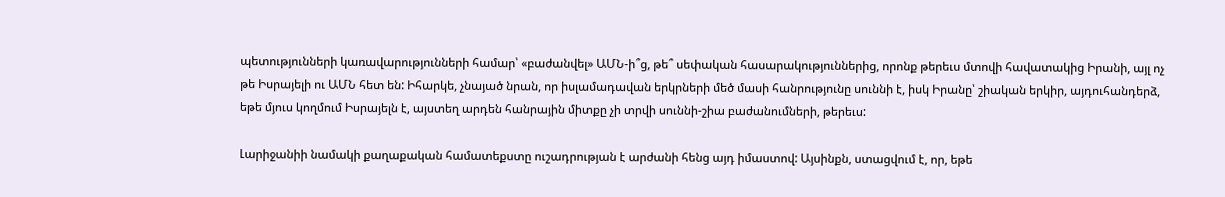պետությունների կառավարությունների համար՝ «բաժանվել» ԱՄՆ-ի՞ց, թե՞ սեփական հասարակություններից, որոնք թերեւս մտովի հավատակից Իրանի, այլ ոչ թե Իսրայելի ու ԱՄՆ հետ են: Իհարկե, չնայած նրան, որ իսլամադավան երկրների մեծ մասի հանրությունը սուննի է, իսկ Իրանը՝ շիական երկիր, այդուհանդերձ, եթե մյուս կողմում Իսրայելն է, այստեղ արդեն հանրային միտքը չի տրվի սուննի-շիա բաժանումների, թերեւս:

Լարիջանիի նամակի քաղաքական համատեքստը ուշադրության է արժանի հենց այդ իմաստով: Այսինքն, ստացվում է, որ, եթե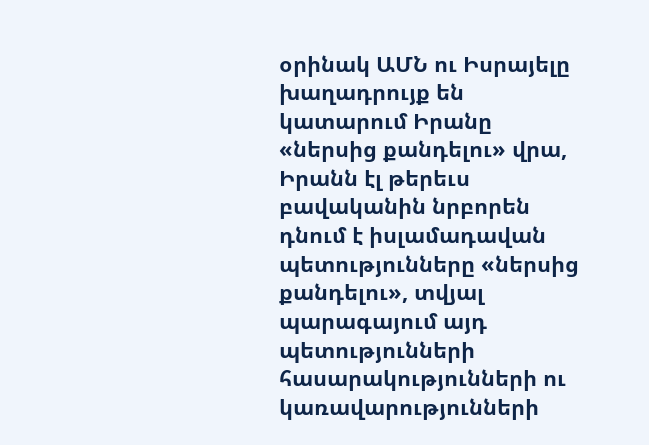օրինակ ԱՄՆ ու Իսրայելը խաղադրույք են կատարում Իրանը «ներսից քանդելու» վրա, Իրանն էլ թերեւս բավականին նրբորեն դնում է իսլամադավան պետությունները «ներսից քանդելու», տվյալ պարագայում այդ պետությունների հասարակությունների ու կառավարությունների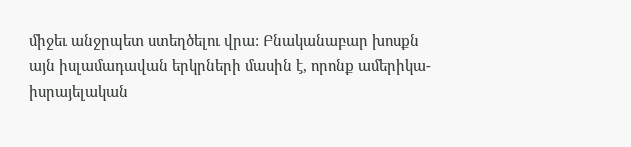միջեւ անջրպետ ստեղծելու վրա: Բնականաբար խոսքն այն իսլամադավան երկրների մասին է, որոնք ամերիկա-իսրայելական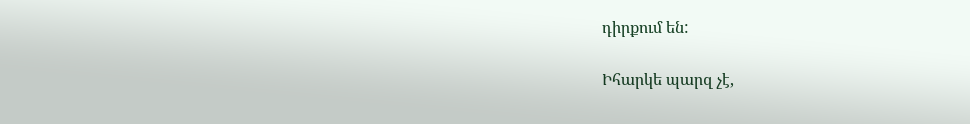դիրքում են:

Իհարկե պարզ չէ,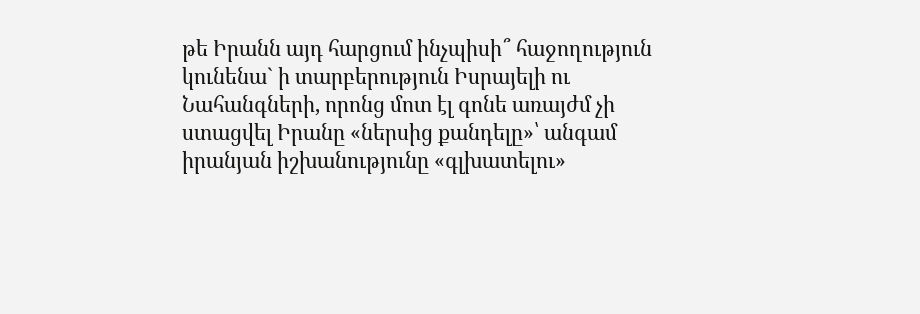թե Իրանն այդ հարցում ինչպիսի՞ հաջողություն կունենա` ի տարբերություն Իսրայելի ու Նահանգների, որոնց մոտ էլ գոնե առայժմ չի ստացվել Իրանը «ներսից քանդելը»՝ անգամ իրանյան իշխանությունը «գլխատելու»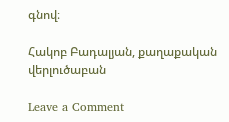գնով։

Հակոբ Բադալյան, քաղաքական վերլուծաբան

Leave a Comment